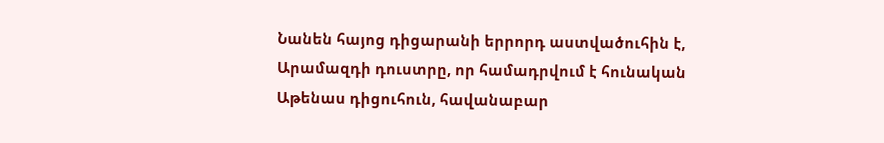Նանեն հայոց դիցարանի երրորդ աստվածուհին է, Արամազդի դուստրը, որ համադրվում է հունական Աթենաս դիցուհուն, հավանաբար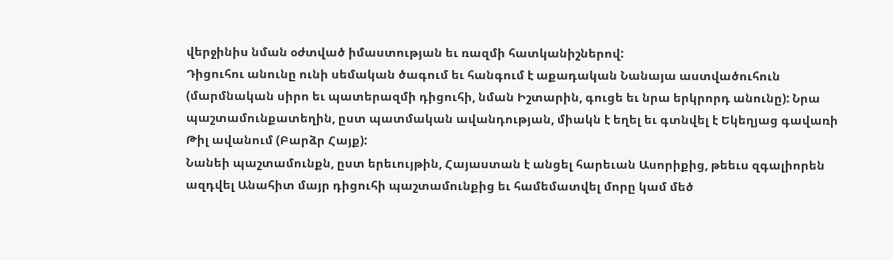վերջինիս նման օժտված իմաստության եւ ռազմի հատկանիշներով:
Դիցուհու անունը ունի սեմական ծագում եւ հանգում է աքադական Նանայա աստվածուհուն (մարմնական սիրո եւ պատերազմի դիցուհի, նման Իշտարին, գուցե եւ նրա երկրորդ անունը): Նրա պաշտամունքատեղին, ըստ պատմական ավանդության, միակն է եղել եւ գտնվել է Եկեղյաց գավառի Թիլ ավանում (Բարձր Հայք):
Նանեի պաշտամունքն, ըստ երեւույթին, Հայաստան է անցել հարեւան Ասորիքից, թեեւս զգալիորեն ազդվել Անահիտ մայր դիցուհի պաշտամունքից եւ համեմատվել մորը կամ մեծ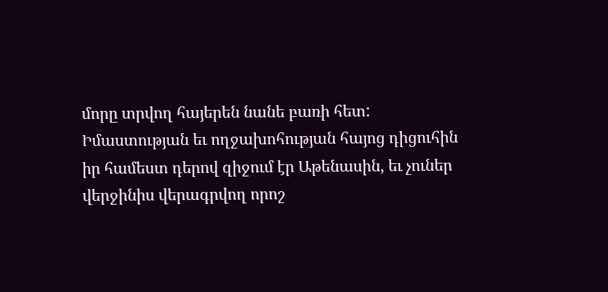մորը տրվող հայերեն նանե բառի հետ:
Իմաստության եւ ողջախոհության հայոց դիցուհին իր համեստ դերով զիջում էր Աթենասին, եւ չուներ վերջինիս վերագրվող որոշ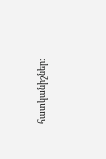հատկանիշներ: